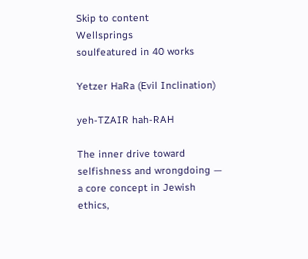Skip to content
Wellsprings
soulfeatured in 40 works

Yetzer HaRa (Evil Inclination)

yeh-TZAIR hah-RAH

The inner drive toward selfishness and wrongdoing — a core concept in Jewish ethics,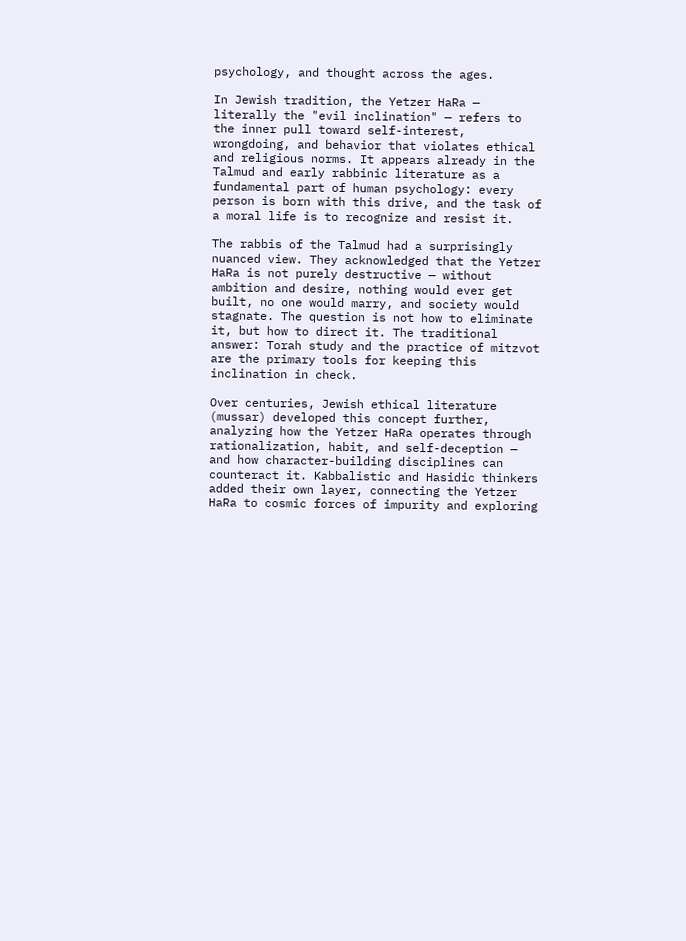psychology, and thought across the ages.

In Jewish tradition, the Yetzer HaRa — literally the "evil inclination" — refers to the inner pull toward self-interest, wrongdoing, and behavior that violates ethical and religious norms. It appears already in the Talmud and early rabbinic literature as a fundamental part of human psychology: every person is born with this drive, and the task of a moral life is to recognize and resist it.

The rabbis of the Talmud had a surprisingly nuanced view. They acknowledged that the Yetzer HaRa is not purely destructive — without ambition and desire, nothing would ever get built, no one would marry, and society would stagnate. The question is not how to eliminate it, but how to direct it. The traditional answer: Torah study and the practice of mitzvot are the primary tools for keeping this inclination in check.

Over centuries, Jewish ethical literature (mussar) developed this concept further, analyzing how the Yetzer HaRa operates through rationalization, habit, and self-deception — and how character-building disciplines can counteract it. Kabbalistic and Hasidic thinkers added their own layer, connecting the Yetzer HaRa to cosmic forces of impurity and exploring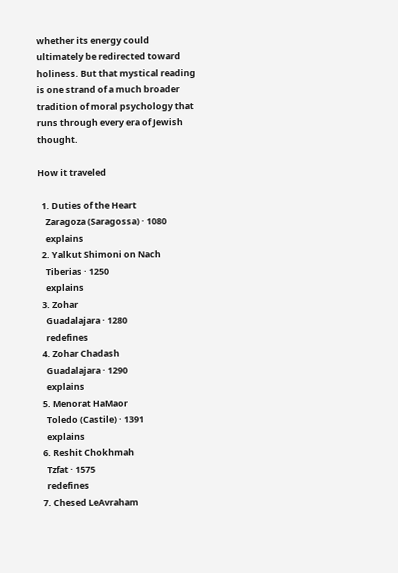whether its energy could ultimately be redirected toward holiness. But that mystical reading is one strand of a much broader tradition of moral psychology that runs through every era of Jewish thought.

How it traveled

  1. Duties of the Heart
    Zaragoza (Saragossa) · 1080
    explains
  2. Yalkut Shimoni on Nach
    Tiberias · 1250
    explains
  3. Zohar
    Guadalajara · 1280
    redefines
  4. Zohar Chadash
    Guadalajara · 1290
    explains
  5. Menorat HaMaor
    Toledo (Castile) · 1391
    explains
  6. Reshit Chokhmah
    Tzfat · 1575
    redefines
  7. Chesed LeAvraham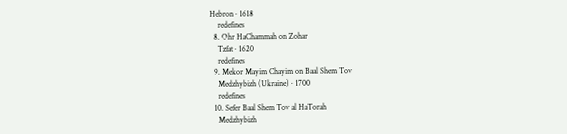Hebron · 1618
    redefines
  8. Ohr HaChammah on Zohar
    Tzfat · 1620
    redefines
  9. Mekor Mayim Chayim on Baal Shem Tov
    Medzhybizh (Ukraine) · 1700
    redefines
  10. Sefer Baal Shem Tov al HaTorah
    Medzhybizh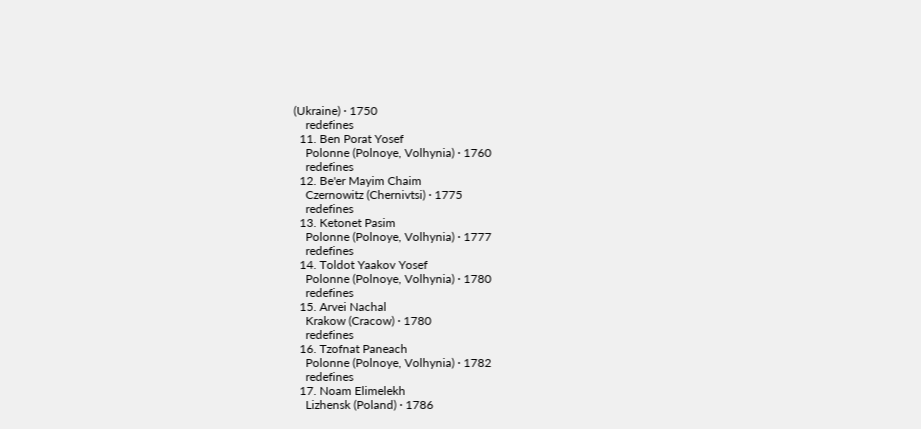(Ukraine) · 1750
    redefines
  11. Ben Porat Yosef
    Polonne (Polnoye, Volhynia) · 1760
    redefines
  12. Be'er Mayim Chaim
    Czernowitz (Chernivtsi) · 1775
    redefines
  13. Ketonet Pasim
    Polonne (Polnoye, Volhynia) · 1777
    redefines
  14. Toldot Yaakov Yosef
    Polonne (Polnoye, Volhynia) · 1780
    redefines
  15. Arvei Nachal
    Krakow (Cracow) · 1780
    redefines
  16. Tzofnat Paneach
    Polonne (Polnoye, Volhynia) · 1782
    redefines
  17. Noam Elimelekh
    Lizhensk (Poland) · 1786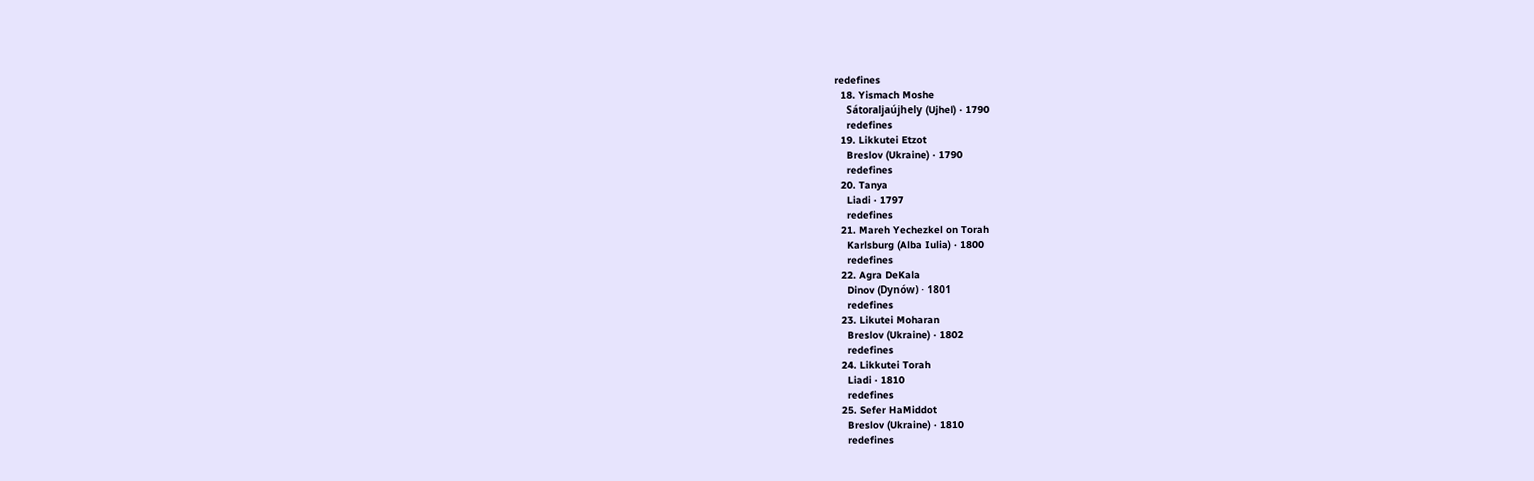redefines
  18. Yismach Moshe
    Sátoraljaújhely (Ujhel) · 1790
    redefines
  19. Likkutei Etzot
    Breslov (Ukraine) · 1790
    redefines
  20. Tanya
    Liadi · 1797
    redefines
  21. Mareh Yechezkel on Torah
    Karlsburg (Alba Iulia) · 1800
    redefines
  22. Agra DeKala
    Dinov (Dynów) · 1801
    redefines
  23. Likutei Moharan
    Breslov (Ukraine) · 1802
    redefines
  24. Likkutei Torah
    Liadi · 1810
    redefines
  25. Sefer HaMiddot
    Breslov (Ukraine) · 1810
    redefines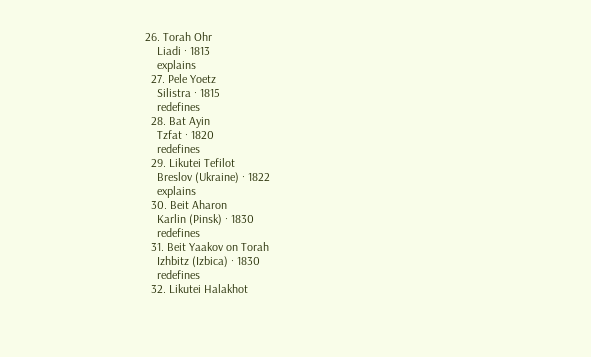26. Torah Ohr
    Liadi · 1813
    explains
  27. Pele Yoetz
    Silistra · 1815
    redefines
  28. Bat Ayin
    Tzfat · 1820
    redefines
  29. Likutei Tefilot
    Breslov (Ukraine) · 1822
    explains
  30. Beit Aharon
    Karlin (Pinsk) · 1830
    redefines
  31. Beit Yaakov on Torah
    Izhbitz (Izbica) · 1830
    redefines
  32. Likutei Halakhot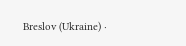Breslov (Ukraine) ·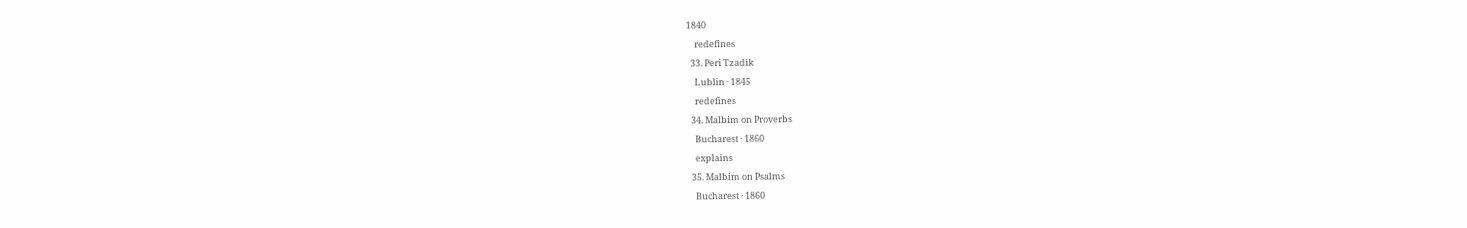1840
    redefines
  33. Peri Tzadik
    Lublin · 1845
    redefines
  34. Malbim on Proverbs
    Bucharest · 1860
    explains
  35. Malbim on Psalms
    Bucharest · 1860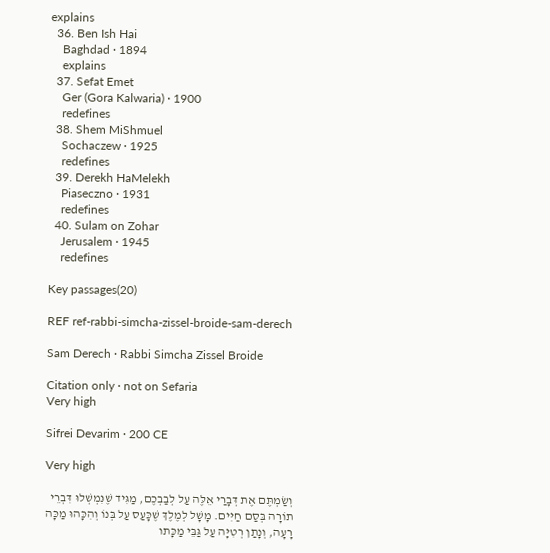explains
  36. Ben Ish Hai
    Baghdad · 1894
    explains
  37. Sefat Emet
    Ger (Gora Kalwaria) · 1900
    redefines
  38. Shem MiShmuel
    Sochaczew · 1925
    redefines
  39. Derekh HaMelekh
    Piaseczno · 1931
    redefines
  40. Sulam on Zohar
    Jerusalem · 1945
    redefines

Key passages(20)

REF ref-rabbi-simcha-zissel-broide-sam-derech

Sam Derech · Rabbi Simcha Zissel Broide

Citation only · not on Sefaria
Very high

Sifrei Devarim · 200 CE

Very high

וְשַׂמְתֶּם אֶת דְּבָרַי אֵלֶּה עַל לְבַבְכֶם, מַגִּיד שֶׁנִּמְשְׁלוּ דִּבְרֵי תוֹרָה בְּסַם חַיִּים. מָשָׁל לְמֶלֶךְ שֶׁכָּעַס עַל בְּנוֹ וְהִכָּהוּ מַכָּה רָעָה, וְנָתַן רְטִיָּה עַל גַּבֵּי מַכָּתו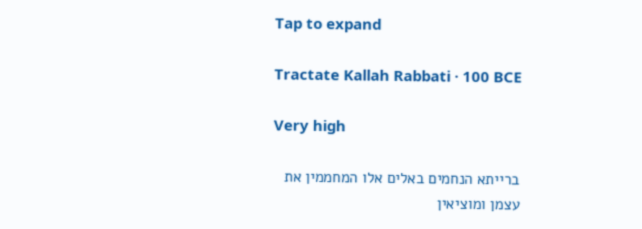Tap to expand

Tractate Kallah Rabbati · 100 BCE

Very high

ברייתא הנחמים באלים אלו המחממין את עצמן ומוציאין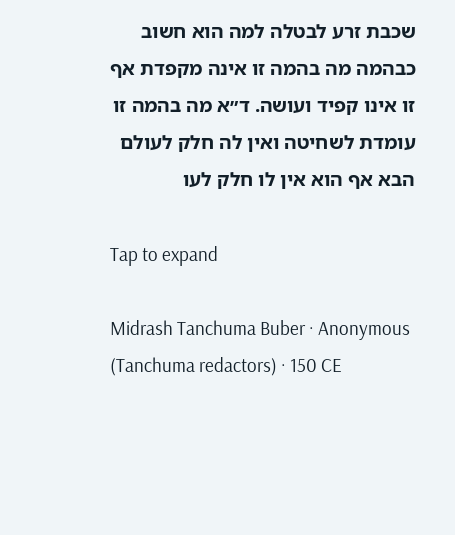שכבת זרע לבטלה למה הוא חשוב כבהמה מה בהמה זו אינה מקפדת אף זו אינו קפיד ועושה. ד״א מה בהמה זו עומדת לשחיטה ואין לה חלק לעולם הבא אף הוא אין לו חלק לעו

Tap to expand

Midrash Tanchuma Buber · Anonymous (Tanchuma redactors) · 150 CE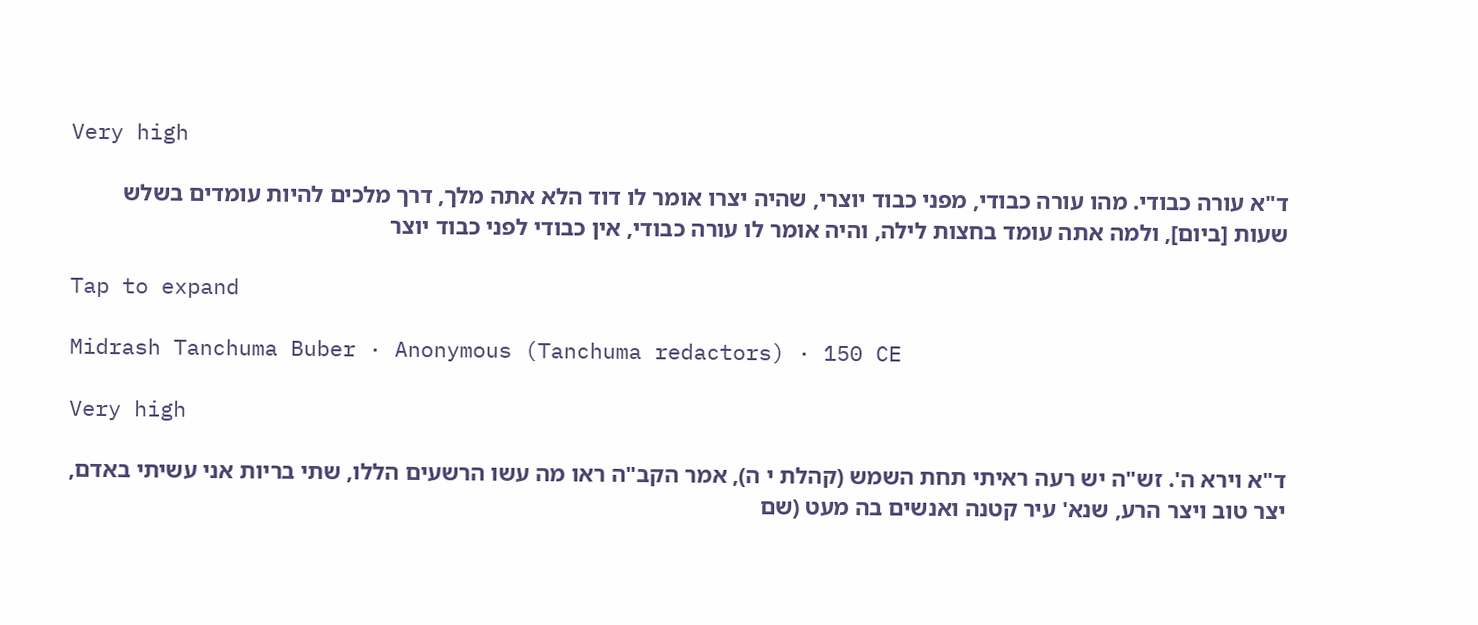Very high

ד"א עורה כבודי. מהו עורה כבודי, מפני כבוד יוצרי, שהיה יצרו אומר לו דוד הלא אתה מלך, דרך מלכים להיות עומדים בשלש שעות [ביום], ולמה אתה עומד בחצות לילה, והיה אומר לו עורה כבודי, אין כבודי לפני כבוד יוצר

Tap to expand

Midrash Tanchuma Buber · Anonymous (Tanchuma redactors) · 150 CE

Very high

ד"א וירא ה'. זש"ה יש רעה ראיתי תחת השמש (קהלת י ה), אמר הקב"ה ראו מה עשו הרשעים הללו, שתי בריות אני עשיתי באדם, יצר טוב ויצר הרע, שנא' עיר קטנה ואנשים בה מעט (שם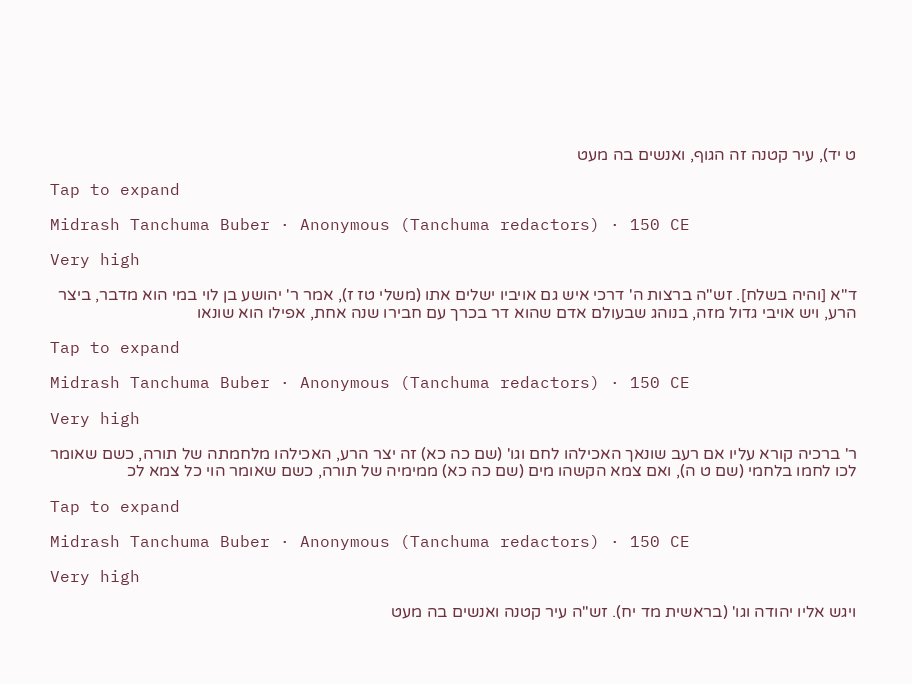ט יד), עיר קטנה זה הגוף, ואנשים בה מעט

Tap to expand

Midrash Tanchuma Buber · Anonymous (Tanchuma redactors) · 150 CE

Very high

ד"א [והיה בשלח]. זש"ה ברצות ה' דרכי איש גם אויביו ישלים אתו (משלי טז ז), אמר ר' יהושע בן לוי במי הוא מדבר, ביצר הרע, ויש אויבי גדול מזה, בנוהג שבעולם אדם שהוא דר בכרך עם חבירו שנה אחת, אפילו הוא שונאו

Tap to expand

Midrash Tanchuma Buber · Anonymous (Tanchuma redactors) · 150 CE

Very high

ר' ברכיה קורא עליו אם רעב שונאך האכילהו לחם וגו' (שם כה כא) זה יצר הרע, האכילהו מלחמתה של תורה, כשם שאומר לכו לחמו בלחמי (שם ט ה), ואם צמא הקשהו מים (שם כה כא) ממימיה של תורה, כשם שאומר הוי כל צמא לכ

Tap to expand

Midrash Tanchuma Buber · Anonymous (Tanchuma redactors) · 150 CE

Very high

ויגש אליו יהודה וגו' (בראשית מד יח). זש"ה עיר קטנה ואנשים בה מעט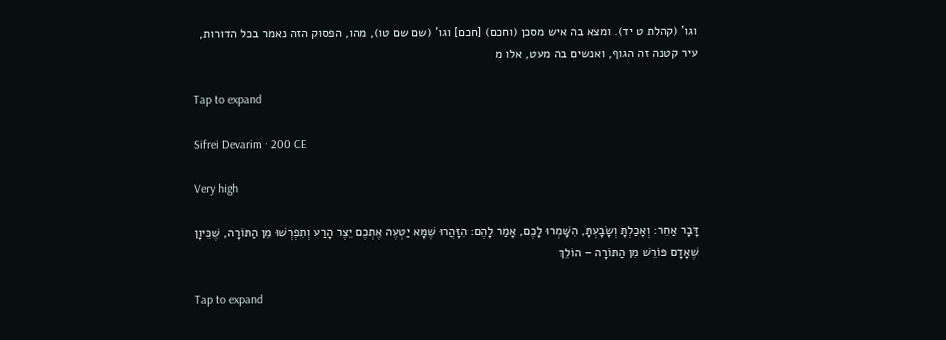וגו' (קהלת ט יד). ומצא בה איש מסכן (וחכם) [חכם] וגו' (שם שם טו), מהו, הפסוק הזה נאמר בכל הדורות, עיר קטנה זה הגוף, ואנשים בה מעט, אלו מ

Tap to expand

Sifrei Devarim · 200 CE

Very high

דָּבָר אַחֵר: וְאָכַלְתָּ וְשָׂבָעְתָּ, הִשָּׁמְרוּ לָכֶם, אָמַר לָהֶם: הִזָּהֲרוּ שֶׁמָּא יַטְעֶה אֶתְכֶם יֵצֶר הָרַע וְתִפְרְשׁוּ מִן הַתּוֹרָה, שֶׁכֵּיוָן שֶׁאָדָם פּוֹרֵשׁ מִן הַתּוֹרָה – הוֹלֵךְ

Tap to expand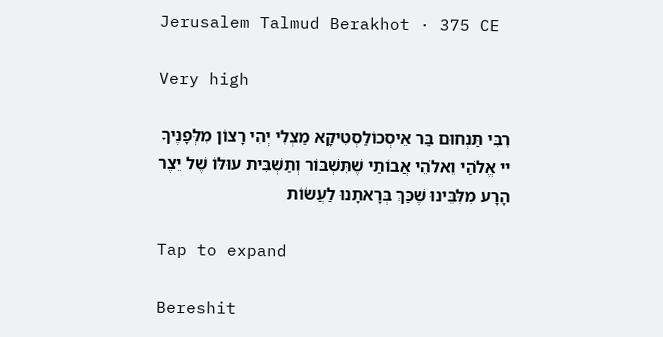Jerusalem Talmud Berakhot · 375 CE

Very high

רִבִּי תַּנְחוּם בַּר אֵיסְכוֹלַסְטִיקָא מַצְלִי יְהִי רָצוֹן מִלְּפָנֶיךָ יי אֱלֹהַי וֵאלֹהֵי אֲבוֹתַי שֶׁתִּשְׁבּוֹר וְתַשְׁבִּית עוּלּוֹ שֶׁל יֵצֶר הָרָע מִלִּבֵּינוּ שֶׁכַּךְ בְּרָאתָנוּ לַעֲשׂוֹת

Tap to expand

Bereshit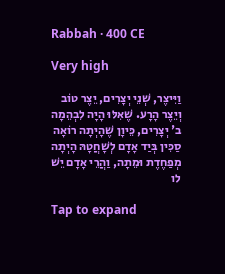Rabbah · 400 CE

Very high

וַיִּיצֶר, שְׁנֵי יְצָרִים, יֵצֶר טוֹב וְיֵצֶר הָרָע. שֶׁאִלּוּ הָיָה לִבְהֵמָה ב' יְצָרִים, כֵּיוָן שֶׁהָיְתָה רוֹאָה סַכִּין בְּיַד אָדָם לְשָׁחֲטָהּ הָיְתָה מְפַחֶדֶת וּמֵתָה, וַהֲרֵי אָדָם יֵשׁ לו

Tap to expand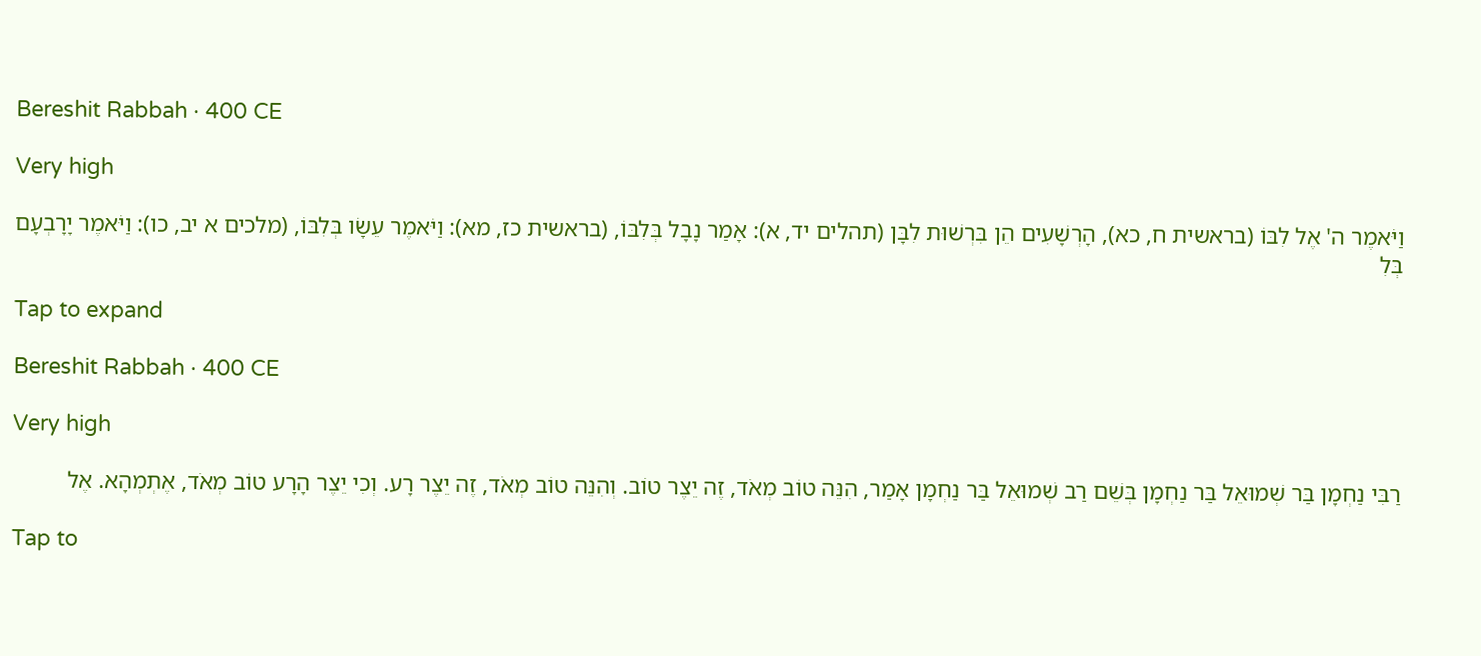Bereshit Rabbah · 400 CE

Very high

וַיֹּאמֶר ה' אֶל לִבּוֹ (בראשית ח, כא), הָרְשָׁעִים הֵן בִּרְשׁוּת לִבָּן (תהלים יד, א): אָמַר נָבָל בְּלִבּוֹ, (בראשית כז, מא): וַיֹּאמֶר עֵשָׂו בְּלִבּוֹ, (מלכים א יב, כו): וַיֹּאמֶר יָרָבְעָם בְּלִ

Tap to expand

Bereshit Rabbah · 400 CE

Very high

רַבִּי נַחְמָן בַּר שְׁמוּאֵל בַּר נַחְמָן בְּשֵׁם רַב שְׁמוּאֵל בַּר נַחְמָן אָמַר, הִנֵּה טוֹב מְאֹד, זֶה יֵצֶר טוֹב. וְהִנֵּה טוֹב מְאֹד, זֶה יֵצֶר רָע. וְכִי יֵצֶר הָרָע טוֹב מְאֹד, אֶתְמְהָא. אֶל

Tap to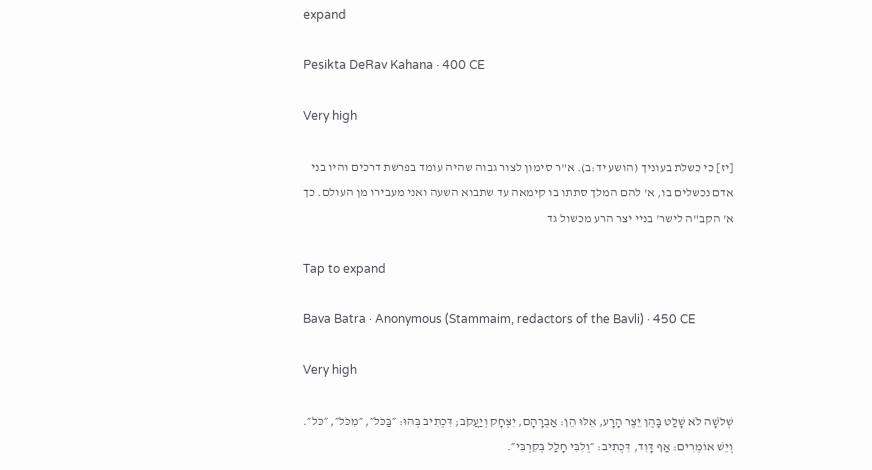expand

Pesikta DeRav Kahana · 400 CE

Very high

[יז] כי כשלת בעוניך (הושע יד:ב). א"ר סימון לצור גבוה שהיה עומד בפרשת דרכים והיו בני אדם נכשלים בו, א' להם המלך סתתו בו קימאה עד שתבוא השעה ואני מעבירו מן העולם. כך א' הקב"ה לישר' בניי יצר הרע מכשול גד

Tap to expand

Bava Batra · Anonymous (Stammaim, redactors of the Bavli) · 450 CE

Very high

שְׁלֹשָׁה לֹא שָׁלַט בָּהֶן יֵצֶר הָרָע, אֵלּוּ הֵן: אַבְרָהָם, יִצְחָק וְיַעֲקֹב; דִּכְתִיב בְּהוּ: ״בַּכֹּל״, ״מִכֹּל״, ״כֹּל״. וְיֵשׁ אוֹמְרִים: אַף דָּוִד, דִּכְתִיב: ״וְלִבִּי חָלַל בְּקִרְבִּי״.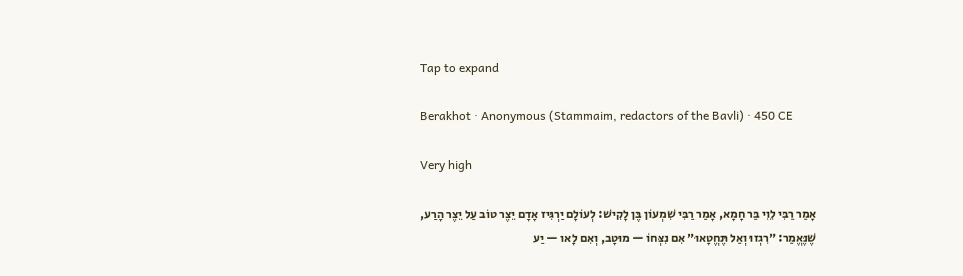Tap to expand

Berakhot · Anonymous (Stammaim, redactors of the Bavli) · 450 CE

Very high

אָמַר רַבִּי לֵוִי בַּר חָמָא, אָמַר רַבִּי שִׁמְעוֹן בֶּן לָקִישׁ: לְעוֹלָם יַרְגִּיז אָדָם יֵצֶר טוֹב עַל יֵצֶר הָרַע, שֶׁנֶּאֱמַר: ״רִגְזוּ וְאַל תֶּחֱטָאוּ״ אִם נִצְּחוֹ — מוּטָב, וְאִם לָאו — יַע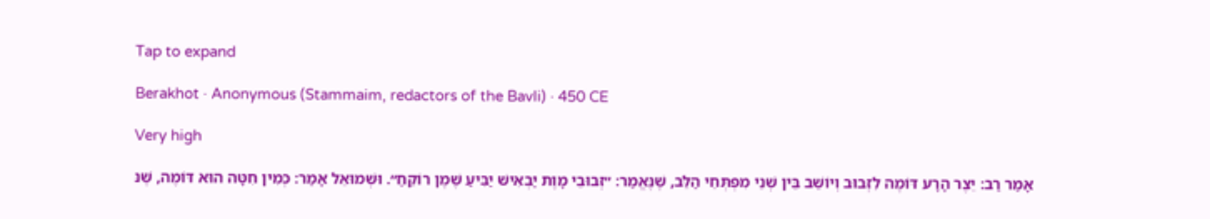Tap to expand

Berakhot · Anonymous (Stammaim, redactors of the Bavli) · 450 CE

Very high

אָמַר רַב: יֵצֶר הָרָע דּוֹמֶה לִזְבוּב וְיוֹשֵׁב בֵּין שְׁנֵי מִפְתְּחֵי הַלֵּב, שֶׁנֶּאֱמַר: ״זְבוּבֵי מָוֶת יַבְאִישׁ יַבִּיעַ שֶׁמֶן רוֹקֵחַ״. וּשְׁמוּאֵל אָמַר: כְּמִין חִטָּה הוּא דּוֹמֶה, שֶׁנּ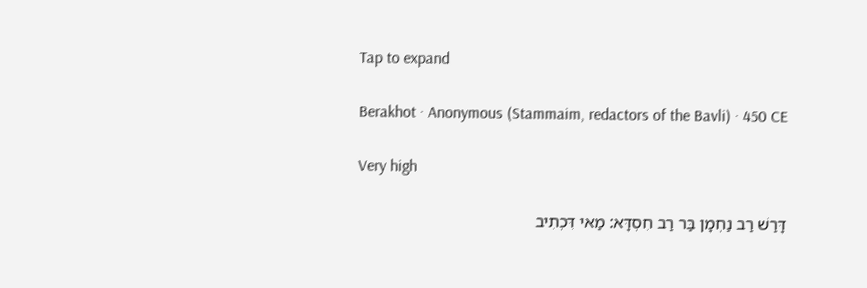Tap to expand

Berakhot · Anonymous (Stammaim, redactors of the Bavli) · 450 CE

Very high

דָּרַשׁ רַב נַחְמָן בַּר רַב חִסְדָּא: מַאי דִּכְתִיב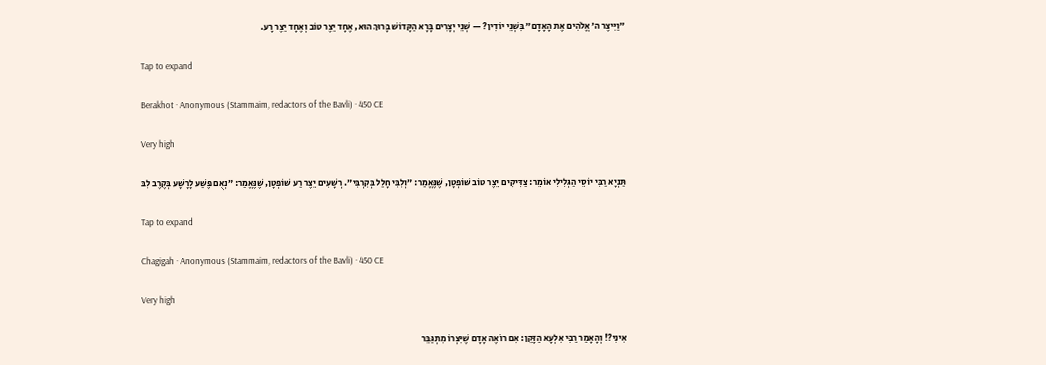״וַיִּיצֶר ה׳ אֱלֹהִים אֶת הָאָדָם״ בִּשְׁנֵי יוֹדִין? — שְׁנֵי יְצָרִים בָּרָא הַקָּדוֹשׁ בָּרוּךְ הוּא, אֶחָד יֵצֶר טוֹב וְאֶחָד יֵצֶר רָע.

Tap to expand

Berakhot · Anonymous (Stammaim, redactors of the Bavli) · 450 CE

Very high

תַּנְיָא רַבִּי יוֹסֵי הַגְּלִילִי אוֹמֵר: צַדִּיקִים יֵצֶר טוֹב שׁוֹפְטָן, שֶׁנֶּאֱמַר: ״וְלִבִּי חָלַל בְּקִרְבִּי״. רְשָׁעִים יֵצֶר רַע שׁוֹפְטָן, שֶׁנֶּאֱמַר: ״נְאֻם פֶּשַׁע לָרָשָׁע בְּקֶרֶב לִבּ

Tap to expand

Chagigah · Anonymous (Stammaim, redactors of the Bavli) · 450 CE

Very high

אִינִי?! וְהָאָמַר רַבִּי אִלְעָא הַזָּקֵן: אִם רוֹאֶה אָדָם שֶׁיִּצְרוֹ מִתְגַּבֵּר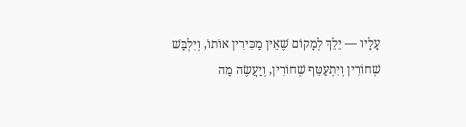עָלָיו — יֵלֵךְ לְמָקוֹם שֶׁאֵין מַכִּירִין אוֹתוֹ, וְיִלְבַּשׁ שְׁחוֹרִין וְיִתְעַטֵּף שְׁחוֹרִין, וְיַעֲשֶׂה מַה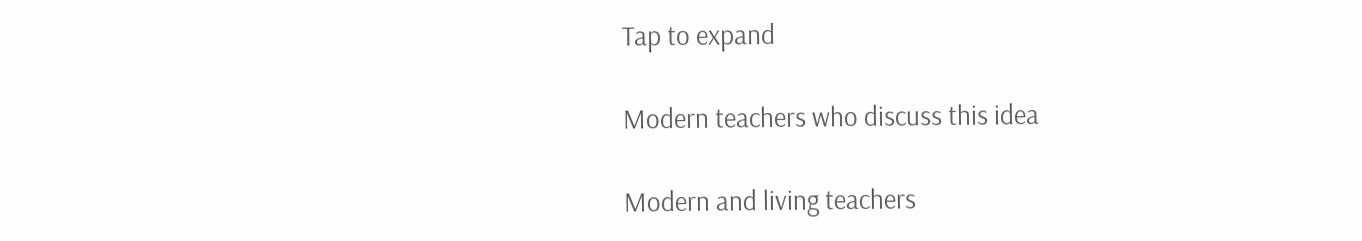Tap to expand

Modern teachers who discuss this idea

Modern and living teachers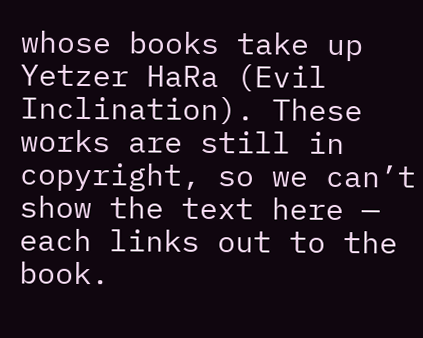whose books take up Yetzer HaRa (Evil Inclination). These works are still in copyright, so we can’t show the text here — each links out to the book.